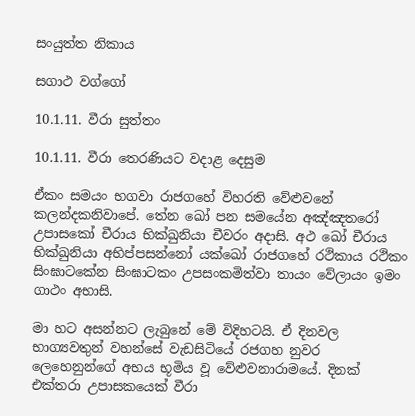සංයුත්ත නිකාය

සගාථ වග්ගෝ

10.1.11. වීරා සුත්තං

10.1.11. වීරා තෙරණියට වදාළ දෙසුම

ඒකං සමයං භගවා රාජගහේ විහරති වේළුවනේ කලන්‌දකනිවාපේ. තේන ඛෝ පන සමයේන අඤ්‌ඤතරෝ උපාසකෝ චීරාය භික්‌ඛුනියා චීවරං අදාසි. අථ ඛෝ චීරාය භික්‌ඛුනියා අභිප්‌පසන්‌නෝ යක්ඛෝ රාජගහේ රථිකාය රථිකං සිංඝාටකේන සිං‌ඝාටකං උපසංකමිත්‌වා තායං වේලායං ඉමං ගාථං අභාසි.

මා හට අසන්නට ලැබුනේ මේ විදිහටයි. ඒ දිනවල භාග්‍යවතුන් වහන්සේ වැඩසිටියේ රජගහ නුවර ලෙහෙනුන්ගේ අභය භූමිය වූ වේළුවනාරාමයේ. දිනක් එක්තරා උපාසකයෙක් වීරා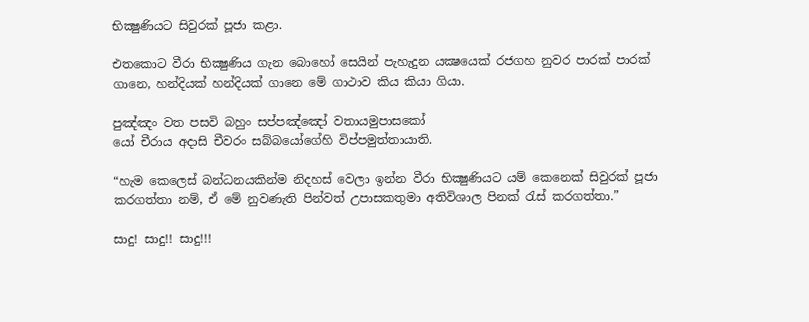භික්‍ෂුණියට සිවුරක් පූජා කළා.

එතකොට වීරා භික්‍ෂුණිය ගැන බොහෝ සෙයින් පැහැදුන යක්‍ෂයෙක් රජගහ නුවර පාරක් පාරක් ගානෙ, හන්දියක් හන්දියක් ගානෙ මේ ගාථාව කිය කියා ගියා.

පුඤ්‌ඤං වත පසවි බහුං සප්‌පඤ්‌ඤෝ වතායමුපාසකෝ
යෝ චීරාය අදාසි චීවරං සබ්‌බයෝගේහි විප්‌පමුත්‌තායාති.

“හැම කෙලෙස් බන්ධනයකින්ම නිදහස් වෙලා ඉන්න වීරා භික්‍ෂුණියට යම් කෙනෙක් සිවුරක් පූජා කරගත්තා නම්, ඒ මේ නුවණැති පින්වත් උපාසකතුමා අතිවිශාල පිනක් රැස් කරගත්තා.”

සාදු! සාදු!! සාදු!!!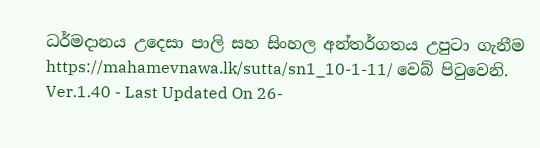ධර්මදානය උදෙසා පාලි සහ සිංහල අන්තර්ගතය උපුටා ගැනීම https://mahamevnawa.lk/sutta/sn1_10-1-11/ වෙබ් පිටුවෙනි.
Ver.1.40 - Last Updated On 26-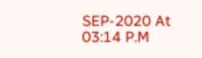SEP-2020 At 03:14 P.M